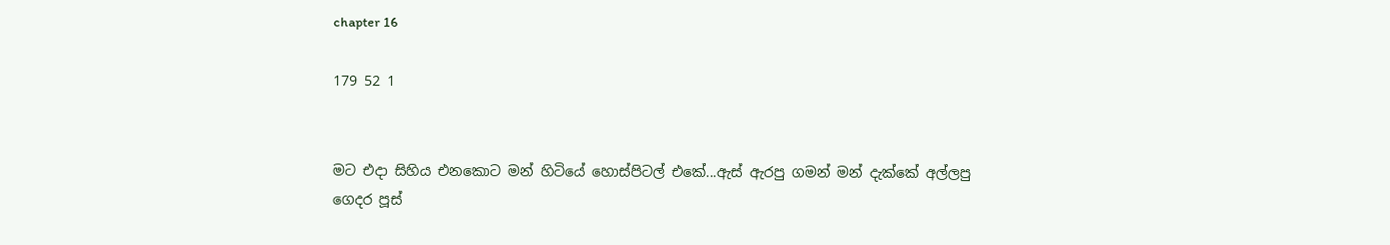chapter 16

179 52 1


මට එදා සිහිය එනකොට මන් හිටියේ හොස්පිටල් එකේ...ඇස් ඇරපු ගමන් මන් දැක්කේ අල්ලපු ගෙදර පූස්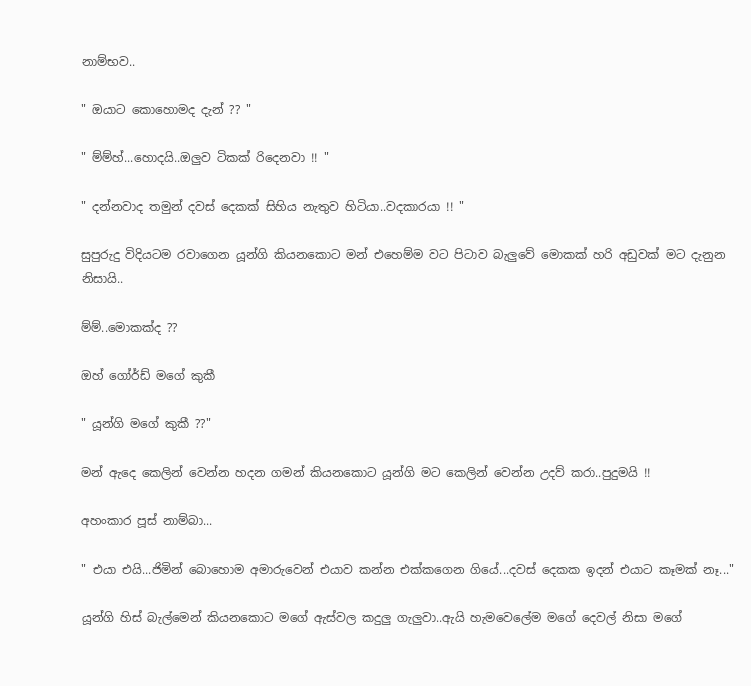නාම්භව..

" ඔයාට කොහොමද දැන් ?? "

" ම්ම්හ්...හොදයි..ඔලුව ටිකක් රිදෙනවා !! "

" දන්නවාද තමුන් දවස් දෙකක් සිහිය නැතුව හිටියා..වදකාරයා !! "

සුපුරුදු විදියටම රවාගෙන යූන්ගි කියනකොට මන් එහෙම්ම වට පිටාව බැලුවේ මොකක් හරි අඩුවක් මට දැනුන නිසායි..

ම්ම්..මොකක්ද ??

ඔහ් ගෝර්ඩ් මගේ කුකී

" යූන්ගි මගේ කුකී ??"

මන් ඇදෙ කෙලින් වෙන්න හදන ගමන් කියනකොට යූන්ගි මට කෙලින් වෙන්න උදව් කරා..පුදුමයි !!

අහංකාර පූස් නාම්බා...

" එයා එයි...ජිමින් බොහොම අමාරුවෙන් එයාව කන්න එක්කගෙන ගියේ...දවස් දෙකක ඉදන් එයාට කෑමක් නෑ..."

යූන්ගි හිස් බැල්මෙන් කියනකොට මගේ ඇස්වල කදුලු ගැලුවා..ඇයි හැමවෙලේම මගේ දෙවල් නිසා මගේ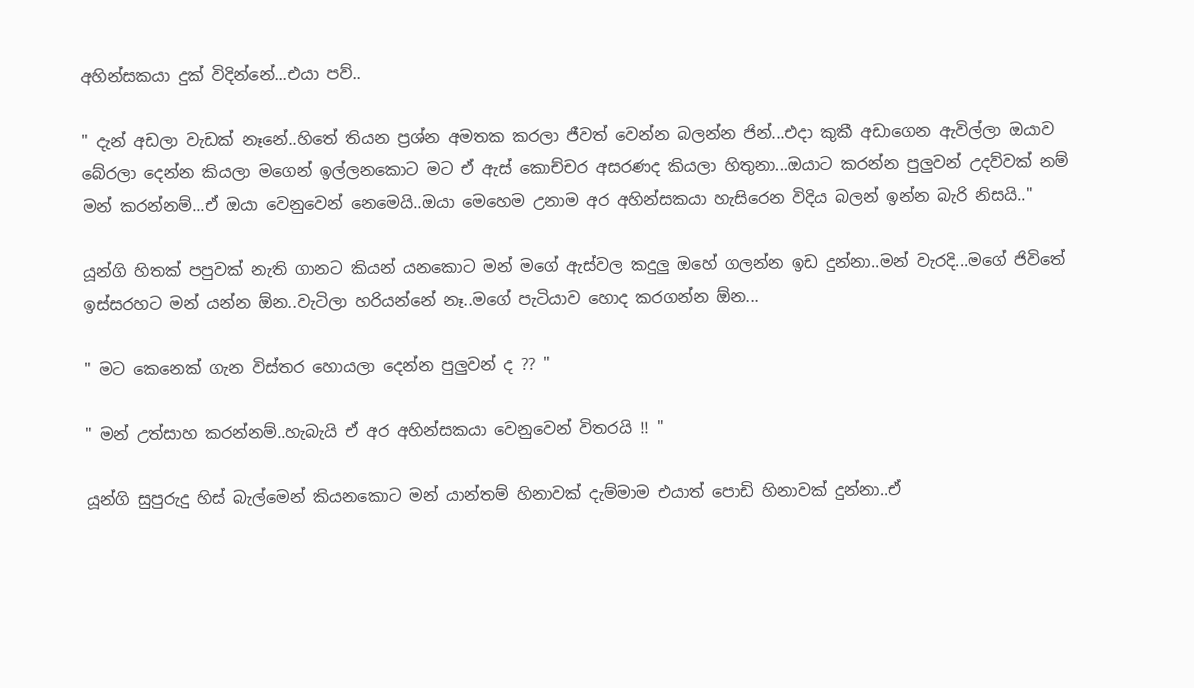අහින්සකයා දුක් විදින්නේ...එයා පව්..

" දැන් අඩලා වැඩක් නෑනේ..හිතේ තියන ප්‍රශ්න අමතක කරලා ජීවත් වෙන්න බලන්න ජින්...එදා කුකී අඩාගෙන ඇවිල්ලා ඔයාව බේරලා දෙන්න කියලා මගෙන් ඉල්ලනකොට මට ඒ ඇස් කොච්චර අසරණද කියලා හිතුනා...ඔයාට කරන්න පුලුවන් උදව්වක් නම් මන් කරන්නම්...ඒ ඔයා වෙනුවෙන් නෙමෙයි..ඔයා මෙහෙම උනාම අර අහින්සකයා හැසිරෙන විදිය බලන් ඉන්න බැරි නිසයි.."

යූන්ගි හිතක් පපුවක් නැති ගානට කියන් යනකොට මන් මගේ ඇස්වල කදුලු ඔහේ ගලන්න ඉඩ දුන්නා..මන් වැරදි...මගේ ජිවිතේ ඉස්සරහට මන් යන්න ඕන..වැටිලා හරියන්නේ නෑ..මගේ පැටියාව හොද කරගන්න ඕන...

" මට කෙනෙක් ගැන විස්තර හොයලා දෙන්න පුලුවන් ද ?? "

" මන් උත්සාහ කරන්නම්..හැබැයි ඒ අර අහින්සකයා වෙනුවෙන් විතරයි !! "

යූන්ගි සුපුරුදු හිස් බැල්මෙන් කියනකොට මන් යාන්තම් හිනාවක් දැම්මාම එයාත් පොඩි හිනාවක් දුන්නා..ඒ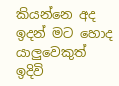කියන්නෙ අද ඉදන් මට හොද යාලුවෙකුත් ඉදිවි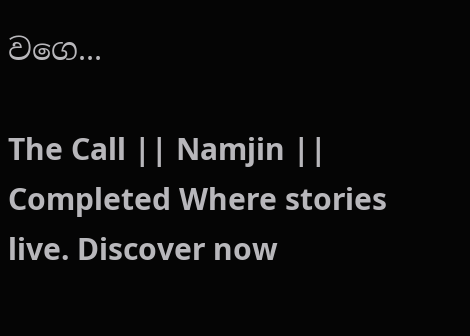වගෙ...

The Call || Namjin || Completed Where stories live. Discover now